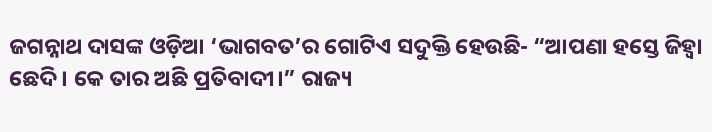ଜଗନ୍ନାଥ ଦାସଙ୍କ ଓଡ଼ିଆ ‘ଭାଗବତ’ର ଗୋଟିଏ ସଦୁକ୍ତି ହେଉଛି- “ଆପଣା ହସ୍ତେ ଜିହ୍ୱା ଛେଦି। କେ ତାର ଅଛି ପ୍ରତିବାଦୀ।” ରାଜ୍ୟ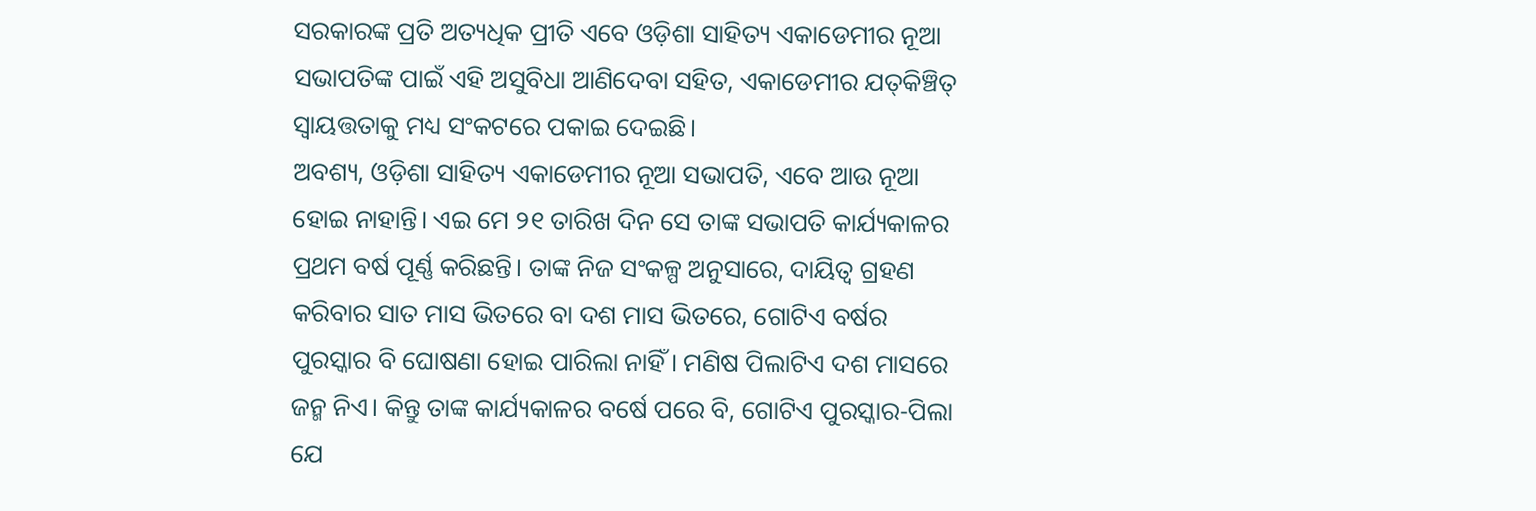ସରକାରଙ୍କ ପ୍ରତି ଅତ୍ୟଧିକ ପ୍ରୀତି ଏବେ ଓଡ଼ିଶା ସାହିତ୍ୟ ଏକାଡେମୀର ନୂଆ ସଭାପତିଙ୍କ ପାଇଁ ଏହି ଅସୁବିଧା ଆଣିଦେବା ସହିତ, ଏକାଡେମୀର ଯତ୍‌କିଞ୍ଚିତ୍ ସ୍ୱାୟତ୍ତତାକୁ ମଧ୍ୟ ସଂକଟରେ ପକାଇ ଦେଇଛି।
ଅବଶ୍ୟ, ଓଡ଼ିଶା ସାହିତ୍ୟ ଏକାଡେମୀର ନୂଆ ସଭାପତି, ଏବେ ଆଉ ନୂଆ ହୋଇ ନାହାନ୍ତି। ଏଇ ମେ ୨୧ ତାରିଖ ଦିନ ସେ ତାଙ୍କ ସଭାପତି କାର୍ଯ୍ୟକାଳର ପ୍ରଥମ ବର୍ଷ ପୂର୍ଣ୍ଣ କରିଛନ୍ତି। ତାଙ୍କ ନିଜ ସଂକଳ୍ପ ଅନୁସାରେ, ଦାୟିତ୍ୱ ଗ୍ରହଣ କରିବାର ସାତ ମାସ ଭିତରେ ବା ଦଶ ମାସ ଭିତରେ, ଗୋଟିଏ ବର୍ଷର ପୁରସ୍କାର ବି ଘୋଷଣା ହୋଇ ପାରିଲା ନାହିଁ। ମଣିଷ ପିଲାଟିଏ ଦଶ ମାସରେ ଜନ୍ମ ନିଏ। କିନ୍ତୁ ତାଙ୍କ କାର୍ଯ୍ୟକାଳର ବର୍ଷେ ପରେ ବି, ଗୋଟିଏ ପୁରସ୍କାର-ପିଲା ଯେ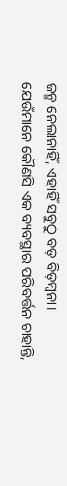ଜନ୍ମ ନେଲାନାହିଁ, ଏହାହିଁ ସବୁଠୁ ବଡ଼ ବିଡ଼ମ୍ବନା।
ଯେଉଁମାନେ କୌଣସି ଏକ ବ୍ୟବସ୍ଥାର ପରିବର୍ତ୍ତନ ଚାହାନ୍ତି,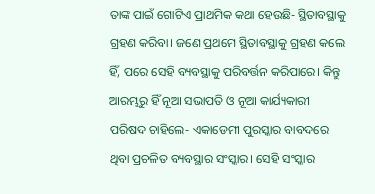ତାଙ୍କ ପାଇଁ ଗୋଟିଏ ପ୍ରାଥମିକ କଥା ହେଉଛି- ସ୍ଥିତାବସ୍ଥାକୁ ଗ୍ରହଣ କରିବା। ଜଣେ ପ୍ରଥମେ ସ୍ଥିତାବସ୍ଥାକୁ ଗ୍ରହଣ କଲେ ହିଁ, ପରେ ସେହି ବ୍ୟବସ୍ଥାକୁ ପରିବର୍ତ୍ତନ କରିପାରେ। କିନ୍ତୁ ଆରମ୍ଭରୁ ହିଁ ନୂଆ ସଭାପତି ଓ ନୂଆ କାର୍ଯ୍ୟକାରୀ ପରିଷଦ ଚାହିଲେ- ଏକାଡେମୀ ପୁରସ୍କାର ବାବଦରେ ଥିବା ପ୍ରଚଳିତ ବ୍ୟବସ୍ଥାର ସଂସ୍କାର। ସେହି ସଂସ୍କାର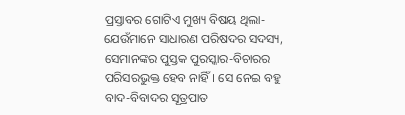ପ୍ରସ୍ତାବର ଗୋଟିଏ ମୁଖ୍ୟ ବିଷୟ ଥିଲା- ଯେଉଁମାନେ ସାଧାରଣ ପରିଷଦର ସଦସ୍ୟ, ସେମାନଙ୍କର ପୁସ୍ତକ ପୁରସ୍କାର-ବିଚାରର ପରିସରଭୁକ୍ତ ହେବ ନାହିଁ। ସେ ନେଇ ବହୁ ବାଦ-ବିବାଦର ସୂତ୍ରପାତ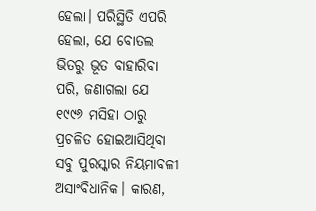ହେଲା। ପରିସ୍ଥିତି ଏପରି ହେଲା, ଯେ ବୋତଲ ଭିତରୁ ଭୂତ ବାହାରିବା ପରି, ଜଣାଗଲା ଯେ ୧୯୯୬ ମସିହା ଠାରୁ ପ୍ରଚଳିତ ହୋଇଆସିଥିବା ସବୁ ପୁରସ୍କାର ନିୟମାବଳୀ ଅସାଂବିଧାନିକ। କାରଣ,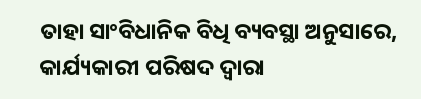ତାହା ସାଂବିଧାନିକ ବିଧି ବ୍ୟବସ୍ଥା ଅନୁସାରେ, କାର୍ଯ୍ୟକାରୀ ପରିଷଦ ଦ୍ୱାରା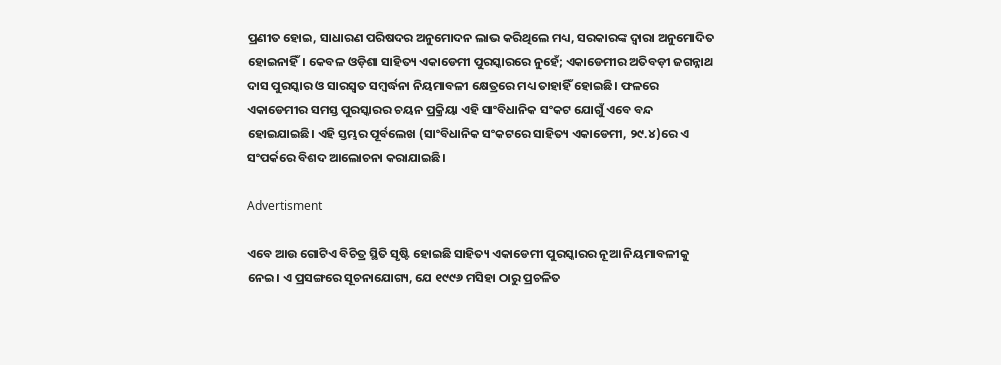ପ୍ରଣୀତ ହୋଇ, ସାଧାରଣ ପରିଷଦର ଅନୁମୋଦନ ଲାଭ କରିଥିଲେ ମଧ୍ୟ, ସରକାରଙ୍କ ଦ୍ୱାରା ଅନୁମୋଦିତ ହୋଇନାହିଁ। କେବଳ ଓଡ଼ିଶା ସାହିତ୍ୟ ଏକାଡେମୀ ପୁରସ୍କାରରେ ନୁହେଁ; ଏକାଡେମୀର ଅତିବଡ଼ୀ ଜଗନ୍ନାଥ ଦାସ ପୁରସ୍କାର ଓ ସାରସ୍ୱତ ସମ୍ବର୍ଦ୍ଧନା ନିୟମାବଳୀ କ୍ଷେତ୍ରରେ ମଧ୍ୟ ତାହାହିଁ ହୋଇଛି। ଫଳରେ ଏକାଡେମୀର ସମସ୍ତ ପୁରସ୍କାରର ଚୟନ ପ୍ରକ୍ରିୟା ଏହି ସାଂବିଧାନିକ ସଂକଟ ଯୋଗୁଁ ଏବେ ବନ୍ଦ ହୋଇଯାଇଛି। ଏହି ସ୍ତମ୍ଭର ପୂର୍ବଲେଖ (ସାଂବିଧାନିକ ସଂକଟରେ ସାହିତ୍ୟ ଏକାଡେମୀ, ୨୯.୪)ରେ ଏ ସଂପର୍କରେ ବିଶଦ ଆଲୋଚନା କରାଯାଇଛି।

Advertisment

ଏବେ ଆଉ ଗୋଟିଏ ବିଚିତ୍ର ସ୍ଥିତି ସୃଷ୍ଟି ହୋଇଛି ସାହିତ୍ୟ ଏକାଡେମୀ ପୁରସ୍କାରର ନୂଆ ନିୟମାବଳୀକୁ ନେଇ। ଏ ପ୍ରସଙ୍ଗରେ ସୂଚନାଯୋଗ୍ୟ, ଯେ ୧୯୯୬ ମସିହା ଠାରୁ ପ୍ରଚଳିତ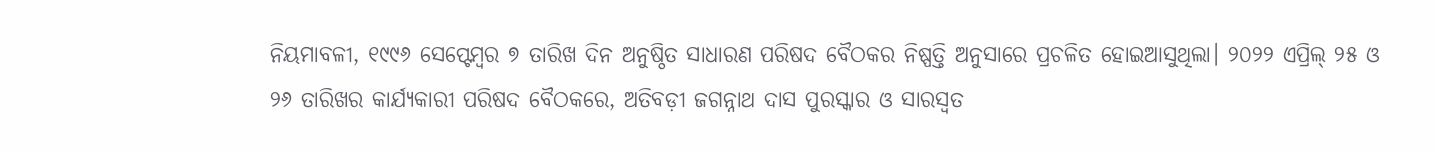ନିୟମାବଳୀ, ୧୯୯୬ ସେପ୍ଟେମ୍ବର ୭ ତାରିଖ ଦିନ ଅନୁଷ୍ଠିତ ସାଧାରଣ ପରିଷଦ ବୈଠକର ନିଷ୍ପତ୍ତି ଅନୁସାରେ ପ୍ରଚଳିତ ହୋଇଆସୁଥିଲା। ୨୦୨୨ ଏପ୍ରିଲ୍ ୨୫ ଓ ୨୬ ତାରିଖର କାର୍ଯ୍ୟକାରୀ ପରିଷଦ ବୈଠକରେ, ଅତିବଡ଼ୀ ଜଗନ୍ନାଥ ଦାସ ପୁରସ୍କାର ଓ ସାରସ୍ୱତ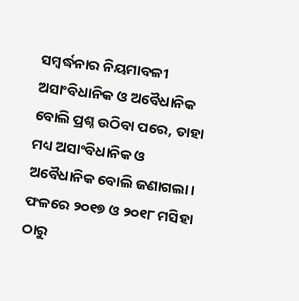ସମ୍ବର୍ଦ୍ଧନାର ନିୟମାବଳୀ ଅସାଂବିଧାନିକ ଓ ଅବୈଧାନିକ ବୋଲି ପ୍ରଶ୍ନ ଉଠିବା ପରେ, ତାହା ମଧ୍ୟ ଅସାଂବିଧାନିକ ଓ ଅବୈଧାନିକ ବୋଲି ଜଣାଗଲା। ଫଳରେ ୨୦୧୭ ଓ ୨୦୧୮ ମସିହା ଠାରୁ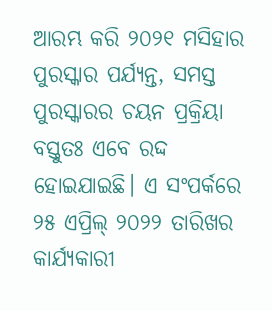ଆରମ୍ଭ କରି ୨୦୨୧ ମସିହାର ପୁରସ୍କାର ପର୍ଯ୍ୟନ୍ତ, ସମସ୍ତ ପୁରସ୍କାରର ଚୟନ ପ୍ରକ୍ରିୟା ବସ୍ତୁତଃ ଏବେ ରଦ୍ଦ ହୋଇଯାଇଛି। ଏ ସଂପର୍କରେ ୨୫ ଏପ୍ରିଲ୍ ୨୦୨୨ ତାରିଖର କାର୍ଯ୍ୟକାରୀ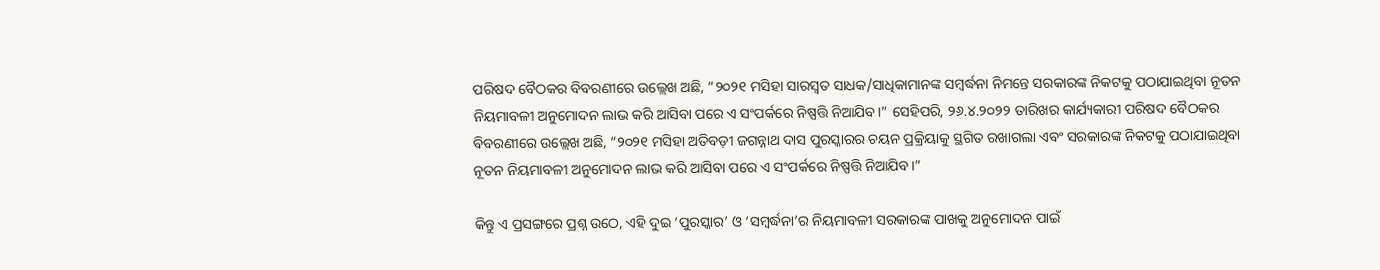ପରିଷଦ ବୈଠକର ବିବରଣୀରେ ଉଲ୍ଲେଖ ଅଛି, “୨୦୨୧ ମସିହା ସାରସ୍ୱତ ସାଧକ/ସାଧିକାମାନଙ୍କ ସମ୍ବର୍ଦ୍ଧନା ନିମନ୍ତେ ସରକାରଙ୍କ ନିକଟକୁ ପଠାଯାଇଥିବା ନୂତନ ନିୟମାବଳୀ ଅନୁମୋଦନ ଲାଭ କରି ଆସିବା ପରେ ଏ ସଂପର୍କରେ ନିଷ୍ପତ୍ତି ନିଆଯିବ।” ସେହିପରି, ୨୬.୪.୨୦୨୨ ତାରିଖର କାର୍ଯ୍ୟକାରୀ ପରିଷଦ ବୈଠକର ବିବରଣୀରେ ଉଲ୍ଲେଖ ଅଛି, “୨୦୨୧ ମସିହା ଅତିବଡ଼ୀ ଜଗନ୍ନାଥ ଦାସ ପୁରସ୍କାରର ଚୟନ ପ୍ରକ୍ରିୟାକୁ ସ୍ଥଗିତ ରଖାଗଲା ଏବଂ ସରକାରଙ୍କ ନିକଟକୁ ପଠାଯାଇଥିବା ନୂତନ ନିୟମାବଳୀ ଅନୁମୋଦନ ଲାଭ କରି ଆସିବା ପରେ ଏ ସଂପର୍କରେ ନିଷ୍ପତ୍ତି ନିଆଯିବ।”

କିନ୍ତୁ ଏ ପ୍ରସଙ୍ଗରେ ପ୍ରଶ୍ନ ଉଠେ, ଏହି ଦୁଇ ‘ପୁରସ୍କାର’ ଓ ‘ସମ୍ବର୍ଦ୍ଧନା’ର ନିୟମାବଳୀ ସରକାରଙ୍କ ପାଖକୁ ଅନୁମୋଦନ ପାଇଁ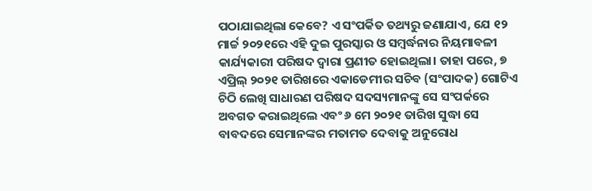ପଠାଯାଇଥିଲା କେବେ? ଏ ସଂପର୍କିତ ତଥ୍ୟରୁ ଜଣାଯାଏ, ଯେ ୧୨ ମାର୍ଚ୍ଚ ୨୦୨୧ରେ ଏହି ଦୁଇ ପୁରସ୍କାର ଓ ସମ୍ବର୍ଦ୍ଧନାର ନିୟମାବଳୀ କାର୍ଯ୍ୟକାରୀ ପରିଷଦ ଦ୍ୱାରା ପ୍ରଣୀତ ହୋଇଥିଲା। ତାହା ପରେ, ୭ ଏପ୍ରିଲ୍ ୨୦୨୧ ତାରିଖରେ ଏକାଡେମୀର ସଚିବ (ସଂପାଦକ) ଗୋଟିଏ ଚିଠି ଲେଖି ସାଧାରଣ ପରିଷଦ ସଦସ୍ୟମାନଙ୍କୁ ସେ ସଂପର୍କରେ ଅବଗତ କରାଇଥିଲେ ଏବଂ ୬ ମେ ୨୦୨୧ ତାରିଖ ସୁଦ୍ଧା ସେ ବାବଦରେ ସେମାନଙ୍କର ମତାମତ ଦେବାକୁ ଅନୁରୋଧ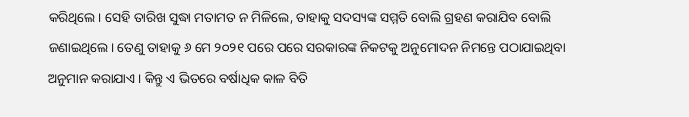କରିଥିଲେ। ସେହି ତାରିଖ ସୁଦ୍ଧା ମତାମତ ନ ମିଳିଲେ, ତାହାକୁ ସଦସ୍ୟଙ୍କ ସମ୍ମତି ବୋଲି ଗ୍ରହଣ କରାଯିବ ବୋଲି ଜଣାଇଥିଲେ। ତେଣୁ ତାହାକୁ ୬ ମେ ୨୦୨୧ ପରେ ପରେ ସରକାରଙ୍କ ନିକଟକୁ ଅନୁମୋଦନ ନିମନ୍ତେ ପଠାଯାଇଥିବା ଅନୁମାନ କରାଯାଏ। କିନ୍ତୁ ଏ ଭିତରେ ବର୍ଷାଧିକ କାଳ ବିତି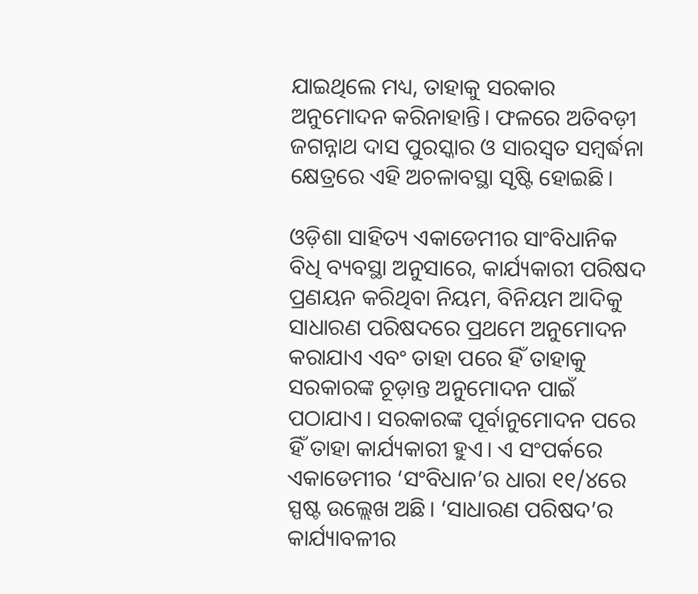ଯାଇଥିଲେ ମଧ୍ୟ, ତାହାକୁ ସରକାର ଅନୁମୋଦନ କରିନାହାନ୍ତି। ଫଳରେ ଅତିବଡ଼ୀ ଜଗନ୍ନାଥ ଦାସ ପୁରସ୍କାର ଓ ସାରସ୍ୱତ ସମ୍ବର୍ଦ୍ଧନା କ୍ଷେତ୍ରରେ ଏହି ଅଚଳାବସ୍ଥା ସୃଷ୍ଟି ହୋଇଛି।

ଓଡ଼ିଶା ସାହିତ୍ୟ ଏକାଡେମୀର ସାଂବିଧାନିକ ବିଧି ବ୍ୟବସ୍ଥା ଅନୁସାରେ, କାର୍ଯ୍ୟକାରୀ ପରିଷଦ ପ୍ରଣୟନ କରିଥିବା ନିୟମ, ବିନିୟମ ଆଦିକୁ ସାଧାରଣ ପରିଷଦରେ ପ୍ରଥମେ ଅନୁମୋଦନ କରାଯାଏ ଏବଂ ତାହା ପରେ ହିଁ ତାହାକୁ ସରକାରଙ୍କ ଚୂଡ଼ାନ୍ତ ଅନୁମୋଦନ ପାଇଁ ପଠାଯାଏ। ସରକାରଙ୍କ ପୂର୍ବାନୁମୋଦନ ପରେ ହିଁ ତାହା କାର୍ଯ୍ୟକାରୀ ହୁଏ। ଏ ସଂପର୍କରେ ଏକାଡେମୀର ‘ସଂବିଧାନ’ର ଧାରା ୧୧/୪ରେ ସ୍ପଷ୍ଟ ଉଲ୍ଲେଖ ଅଛି। ‘ସାଧାରଣ ପରିଷଦ’ର କାର୍ଯ୍ୟାବଳୀର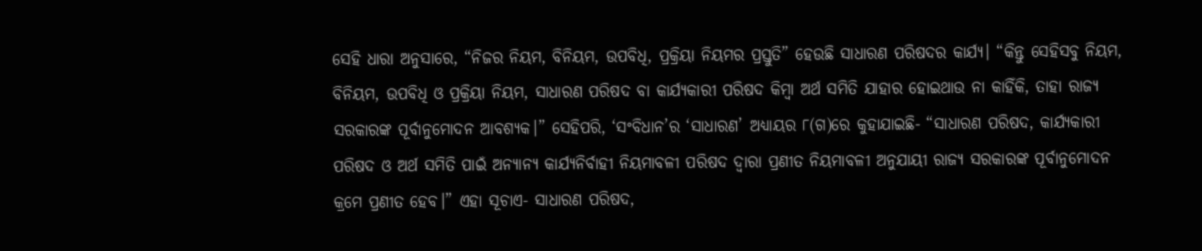ସେହି ଧାରା ଅନୁସାରେ, “ନିଜର ନିୟମ, ବିନିୟମ, ଉପବିଧି, ପ୍ରକ୍ରିୟା ନିୟମର ପ୍ରସ୍ତୁତି” ହେଉଛି ସାଧାରଣ ପରିଷଦର କାର୍ଯ୍ୟ। “କିନ୍ତୁ ସେହିସବୁ ନିୟମ, ବିନିୟମ, ଉପବିଧି ଓ ପ୍ରକ୍ରିୟା ନିୟମ, ସାଧାରଣ ପରିଷଦ ବା କାର୍ଯ୍ୟକାରୀ ପରିଷଦ କିମ୍ବା ଅର୍ଥ ସମିତି ଯାହାର ହୋଇଥାଉ ନା କାହିଁକି, ତାହା ରାଜ୍ୟ ସରକାରଙ୍କ ପୂର୍ବାନୁମୋଦନ ଆବଶ୍ୟକ।” ସେହିପରି, ‘ସଂବିଧାନ’ର ‘ସାଧାରଣ’ ଅଧ୍ୟାୟର ୮(ଗ)ରେ କୁହାଯାଇଛି- “ସାଧାରଣ ପରିଷଦ, କାର୍ଯ୍ୟକାରୀ ପରିଷଦ ଓ ଅର୍ଥ ସମିତି ପାଇଁ ଅନ୍ୟାନ୍ୟ କାର୍ଯ୍ୟନିର୍ବାହୀ ନିୟମାବଳୀ ପରିଷଦ ଦ୍ୱାରା ପ୍ରଣୀତ ନିୟମାବଳୀ ଅନୁଯାୟୀ ରାଜ୍ୟ ସରକାରଙ୍କ ପୂର୍ବାନୁମୋଦନ କ୍ରମେ ପ୍ରଣୀତ ହେବ।” ଏହା ସୂଚାଏ- ସାଧାରଣ ପରିଷଦ,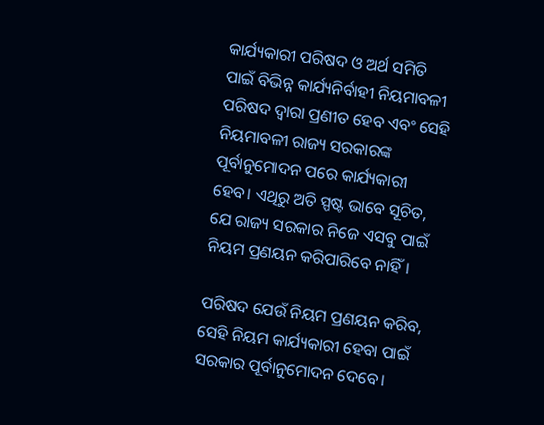କାର୍ଯ୍ୟକାରୀ ପରିଷଦ ଓ ଅର୍ଥ ସମିତି ପାଇଁ ବିଭିନ୍ନ କାର୍ଯ୍ୟନିର୍ବାହୀ ନିୟମାବଳୀ ପରିଷଦ ଦ୍ୱାରା ପ୍ରଣୀତ ହେବ ଏବଂ ସେହି ନିୟମାବଳୀ ରାଜ୍ୟ ସରକାରଙ୍କ ପୂର୍ବାନୁମୋଦନ ପରେ କାର୍ଯ୍ୟକାରୀ ହେବ। ଏଥିରୁ ଅତି ସ୍ପଷ୍ଟ ଭାବେ ସୂଚିତ, ଯେ ରାଜ୍ୟ ସରକାର ନିଜେ ଏସବୁ ପାଇଁ ନିୟମ ପ୍ରଣୟନ କରିପାରିବେ ନାହିଁ।

ପରିଷଦ ଯେଉଁ ନିୟମ ପ୍ରଣୟନ କରିବ, ସେହି ନିୟମ କାର୍ଯ୍ୟକାରୀ ହେବା ପାଇଁ ସରକାର ପୂର୍ବାନୁମୋଦନ ଦେବେ।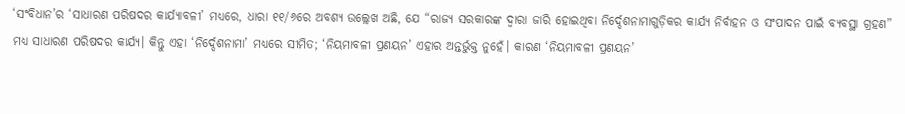‘ସଂବିଧାନ’ର ‘ସାଧାରଣ ପରିଷଦର କାର୍ଯ୍ୟାବଳୀ’ ମଧ୍ୟରେ, ଧାରା ୧୧/୬ରେ ଅବଶ୍ୟ ଉଲ୍ଲେଖ ଅଛି, ଯେ “ରାଜ୍ୟ ସରକାରଙ୍କ ଦ୍ୱାରା ଜାରି ହୋଇଥିବା ନିର୍ଦ୍ଦେଶନାମାଗୁଡ଼ିକର କାର୍ଯ୍ୟ ନିର୍ବାହନ ଓ ସଂପାଦନ ପାଇଁ ବ୍ୟବସ୍ଥା ଗ୍ରହଣ” ମଧ୍ୟ ସାଧାରଣ ପରିଷଦର କାର୍ଯ୍ୟ। କିନ୍ତୁ ଏହା ‘ନିର୍ଦ୍ଦେଶନାମା’ ମଧ୍ୟରେ ସୀମିତ; ‘ନିୟମାବଳୀ ପ୍ରଣୟନ’ ଏହାର ଅନ୍ତର୍ଭୁକ୍ତ ନୁହେଁ। କାରଣ ‘ନିୟମାବଳୀ ପ୍ରଣୟନ’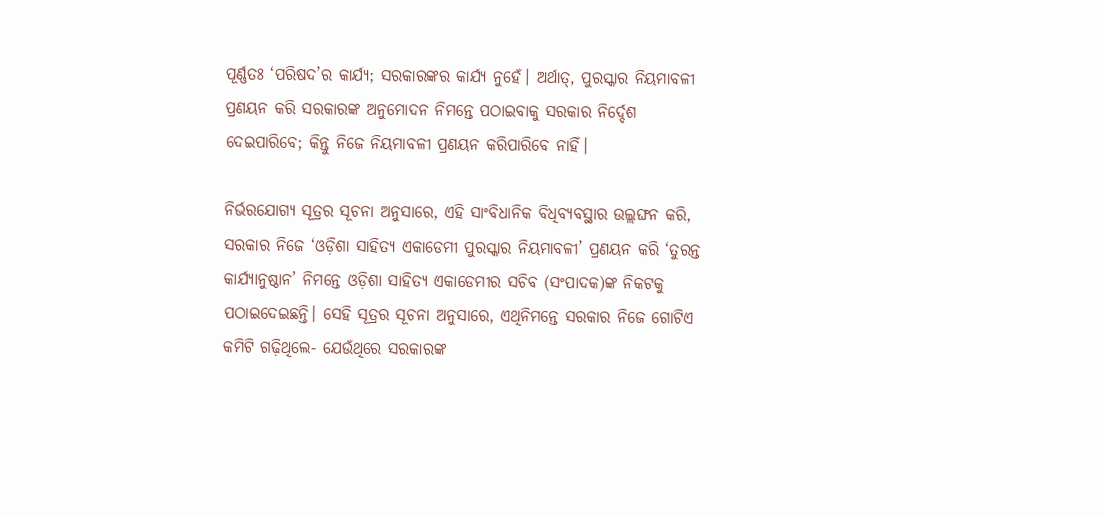ପୂର୍ଣ୍ଣତଃ ‘ପରିଷଦ’ର କାର୍ଯ୍ୟ; ସରକାରଙ୍କର କାର୍ଯ୍ୟ ନୁହେଁ। ଅର୍ଥାତ୍‌, ପୁରସ୍କାର ନିୟମାବଳୀ ପ୍ରଣୟନ କରି ସରକାରଙ୍କ ଅନୁମୋଦନ ନିମନ୍ତେ ପଠାଇବାକୁ ସରକାର ନିର୍ଦ୍ଦେଶ ଦେଇପାରିବେ; କିନ୍ତୁ ନିଜେ ନିୟମାବଳୀ ପ୍ରଣୟନ କରିପାରିବେ ନାହିଁ।

ନିର୍ଭରଯୋଗ୍ୟ ସୂତ୍ରର ସୂଚନା ଅନୁସାରେ, ଏହି ସାଂବିଧାନିକ ବିଧିବ୍ୟବସ୍ଥାର ଉଲ୍ଲଙ୍ଘନ କରି, ସରକାର ନିଜେ ‘ଓଡ଼ିଶା ସାହିତ୍ୟ ଏକାଡେମୀ ପୁରସ୍କାର ନିୟମାବଳୀ’ ପ୍ରଣୟନ କରି ‘ତୁରନ୍ତ କାର୍ଯ୍ୟାନୁଷ୍ଠାନ’ ନିମନ୍ତେ ଓଡ଼ିଶା ସାହିତ୍ୟ ଏକାଡେମୀର ସଚିବ (ସଂପାଦକ)ଙ୍କ ନିକଟକୁ ପଠାଇଦେଇଛନ୍ତି। ସେହି ସୂତ୍ରର ସୂଚନା ଅନୁସାରେ, ଏଥିନିମନ୍ତେ ସରକାର ନିଜେ ଗୋଟିଏ କମିଟି ଗଢ଼ିଥିଲେ- ଯେଉଁଥିରେ ସରକାରଙ୍କ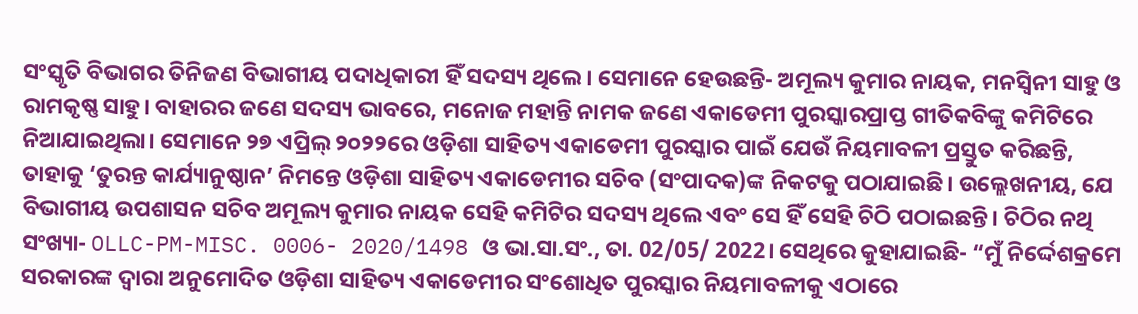ସଂସ୍କୃତି ବିଭାଗର ତିନିଜଣ ବିଭାଗୀୟ ପଦାଧିକାରୀ ହିଁ ସଦସ୍ୟ ଥିଲେ। ସେମାନେ ହେଉଛନ୍ତି- ଅମୂଲ୍ୟ କୁମାର ନାୟକ, ମନସ୍ୱିନୀ ସାହୁ ଓ ରାମକୃଷ୍ଣ ସାହୁ। ବାହାରର ଜଣେ ସଦସ୍ୟ ଭାବରେ, ମନୋଜ ମହାନ୍ତି ନାମକ ଜଣେ ଏକାଡେମୀ ପୁରସ୍କାରପ୍ରାପ୍ତ ଗୀତିକବିଙ୍କୁ କମିଟିରେ ନିଆଯାଇଥିଲା। ସେମାନେ ୨୭ ଏପ୍ରିଲ୍ ୨୦୨୨ରେ ଓଡ଼ିଶା ସାହିତ୍ୟ ଏକାଡେମୀ ପୁରସ୍କାର ପାଇଁ ଯେଉଁ ନିୟମାବଳୀ ପ୍ରସ୍ତୁତ କରିଛନ୍ତି, ତାହାକୁ ‘ତୁରନ୍ତ କାର୍ଯ୍ୟାନୁଷ୍ଠାନ’ ନିମନ୍ତେ ଓଡ଼ିଶା ସାହିତ୍ୟ ଏକାଡେମୀର ସଚିବ (ସଂପାଦକ)ଙ୍କ ନିକଟକୁ ପଠାଯାଇଛି। ଉଲ୍ଲେଖନୀୟ, ଯେ ବିଭାଗୀୟ ଉପଶାସନ ସଚିବ ଅମୂଲ୍ୟ କୁମାର ନାୟକ ସେହି କମିଟିର ସଦସ୍ୟ ଥିଲେ ଏବଂ ସେ ହିଁ ସେହି ଚିଠି ପଠାଇଛନ୍ତି। ଚିଠିର ନଥି ସଂଖ୍ୟା- OLLC-PM-MISC. 0006- 2020/1498 ଓ ଭା.ସା.ସଂ., ତା. 02/05/ 2022। ସେଥିରେ କୁହାଯାଇଛି- “ମୁଁ ନିର୍ଦ୍ଦେଶକ୍ରମେ ସରକାରଙ୍କ ଦ୍ୱାରା ଅନୁମୋଦିତ ଓଡ଼ିଶା ସାହିତ୍ୟ ଏକାଡେମୀର ସଂଶୋଧିତ ପୁରସ୍କାର ନିୟମାବଳୀକୁ ଏଠାରେ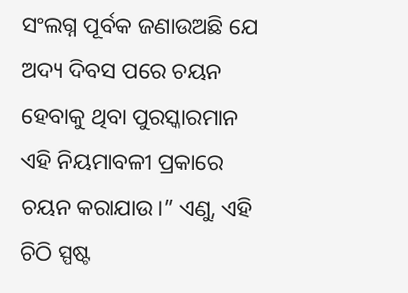ସଂଲଗ୍ନ ପୂର୍ବକ ଜଣାଉଅଛି ଯେ ଅଦ୍ୟ ଦିବସ ପରେ ଚୟନ ହେବାକୁ ଥିବା ପୁରସ୍କାରମାନ ଏହି ନିୟମାବଳୀ ପ୍ରକାରେ ଚୟନ କରାଯାଉ।” ଏଣୁ, ଏହି ଚିଠି ସ୍ପଷ୍ଟ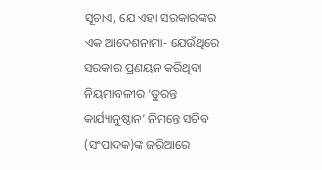ସୂଚାଏ, ଯେ ଏହା ସରକାରଙ୍କର ଏକ ଆଦେଶନାମା- ଯେଉଁଥିରେ ସରକାର ପ୍ରଣୟନ କରିଥିବା ନିୟମାବଳୀର ‘ତୁରନ୍ତ କାର୍ଯ୍ୟାନୁଷ୍ଠାନ’ ନିମନ୍ତେ ସଚିବ (ସଂପାଦକ)ଙ୍କ ଜରିଆରେ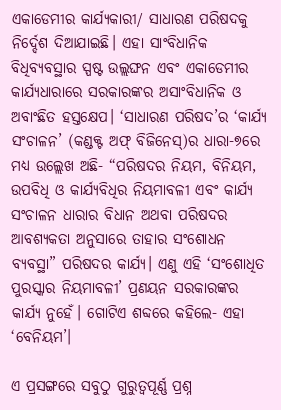ଏକାଡେମୀର କାର୍ଯ୍ୟକାରୀ/ ସାଧାରଣ ପରିଷଦକୁ ନିର୍ଦ୍ଦେଶ ଦିଆଯାଇଛି। ଏହା ସାଂବିଧାନିକ ବିଧିବ୍ୟବସ୍ଥାର ସ୍ପଷ୍ଟ ଉଲ୍ଲଙ୍ଘନ ଏବଂ ଏକାଡେମୀର କାର୍ଯ୍ୟଧାରାରେ ସରକାରଙ୍କର ଅସାଂବିଧାନିକ ଓ ଅବାଂଛିତ ହସ୍ତକ୍ଷେପ। ‘ସାଧାରଣ ପରିଷଦ’ର ‘କାର୍ଯ୍ୟ ସଂଚାଳନ’ (କଣ୍ଡକ୍ଟ ଅଫ୍ ବିଜିନେସ୍‌)ର ଧାରା-୭ରେ ମଧ୍ୟ ଉଲ୍ଲେଖ ଅଛି- “ପରିଷଦର ନିୟମ, ବିନିୟମ, ଉପବିଧି ଓ କାର୍ଯ୍ୟବିଧିର ନିୟମାବଳୀ ଏବଂ କାର୍ଯ୍ୟ ସଂଚାଳନ ଧାରାର ବିଧାନ ଅଥବା ପରିଷଦର ଆବଶ୍ୟକତା ଅନୁସାରେ ତାହାର ସଂଶୋଧନ ବ୍ୟବସ୍ଥା” ପରିଷଦର କାର୍ଯ୍ୟ। ଏଣୁ ଏହି ‘ସଂଶୋଧିତ ପୁରସ୍କାର ନିୟମାବଳୀ’ ପ୍ରଣୟନ ସରକାରଙ୍କର କାର୍ଯ୍ୟ ନୁହେଁ। ଗୋଟିଏ ଶବ୍ଦରେ କହିଲେ- ଏହା ‘ବେନିୟମ’।

ଏ ପ୍ରସଙ୍ଗରେ ସବୁଠୁ ଗୁରୁତ୍ୱପୂର୍ଣ୍ଣ ପ୍ରଶ୍ନ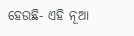ହେଉଛି- ଏହି ନୂଆ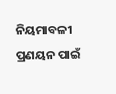ନିୟମାବଳୀ ପ୍ରଣୟନ ପାଇଁ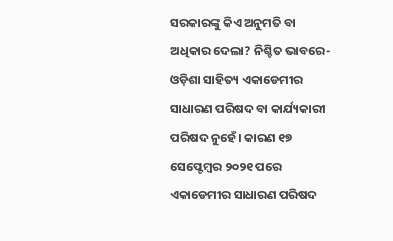ସରକାରଙ୍କୁ କିଏ ଅନୁମତି ବା ଅଧିକାର ଦେଲା? ନିଶ୍ଚିତ ଭାବରେ- ଓଡ଼ିଶା ସାହିତ୍ୟ ଏକାଡେମୀର ସାଧାରଣ ପରିଷଦ ବା କାର୍ଯ୍ୟକାରୀ ପରିଷଦ ନୁହେଁ। କାରଣ ୧୭ ସେପ୍ଟେମ୍ବର ୨୦୨୧ ପରେ ଏକାଡେମୀର ସାଧାରଣ ପରିଷଦ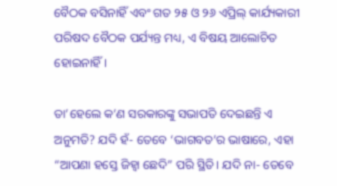ବୈଠକ ବସିନାହିଁ ଏବଂ ଗତ ୨୫ ଓ ୨୬ ଏପ୍ରିଲ୍ କାର୍ଯ୍ୟକାରୀ ପରିଷଦ ବୈଠକ ପର୍ଯ୍ୟନ୍ତ ମଧ୍ୟ, ଏ ବିଷୟ ଆଲୋଚିତ ହୋଇନାହିଁ।

ତା’ହେଲେ କ’ଣ ସରକାରଙ୍କୁ ସଭାପତି ଦେଇଛନ୍ତି ଏ ଅନୁମତି? ଯଦି ହଁ- ତେବେ ‘ଭାଗବତ’ର ଭାଷାରେ, ଏହା “ଆପଣା ହସ୍ତେ ଜିହ୍ୱା ଛେଦି” ପରି ସ୍ଥିତି। ଯଦି ନା- ତେବେ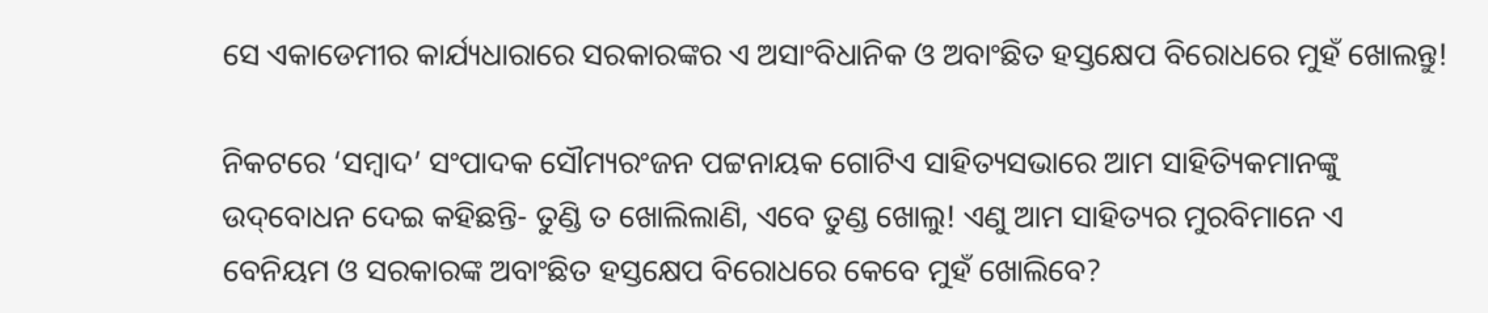ସେ ଏକାଡେମୀର କାର୍ଯ୍ୟଧାରାରେ ସରକାରଙ୍କର ଏ ଅସାଂବିଧାନିକ ଓ ଅବାଂଛିତ ହସ୍ତକ୍ଷେପ ବିରୋଧରେ ମୁହଁ ଖୋଲନ୍ତୁ!

ନିକଟରେ ‘ସମ୍ବାଦ’ ସଂପାଦକ ସୌମ୍ୟରଂଜନ ପଟ୍ଟନାୟକ ଗୋଟିଏ ସାହିତ୍ୟସଭାରେ ଆମ ସାହିତ୍ୟିକମାନଙ୍କୁ ଉଦ୍‌ବୋଧନ ଦେଇ କହିଛନ୍ତି- ତୁଣ୍ଡି ତ ଖୋଲିଲାଣି, ଏବେ ତୁଣ୍ଡ ଖୋଲୁ! ଏଣୁ ଆମ ସାହିତ୍ୟର ମୁରବିମାନେ ଏ ବେନିୟମ ଓ ସରକାରଙ୍କ ଅବାଂଛିତ ହସ୍ତକ୍ଷେପ ବିରୋଧରେ କେବେ ମୁହଁ ଖୋଲିବେ?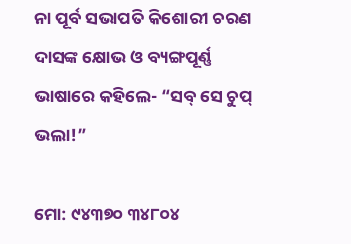ନା ପୂର୍ବ ସଭାପତି କିଶୋରୀ ଚରଣ ଦାସଙ୍କ କ୍ଷୋଭ ଓ ବ୍ୟଙ୍ଗପୂର୍ଣ୍ଣ ଭାଷାରେ କହିଲେ- “ସବ୍ ସେ ଚୁପ୍ ଭଲା!”

ମୋ: ୯୪୩୭୦ ୩୪୮୦୪